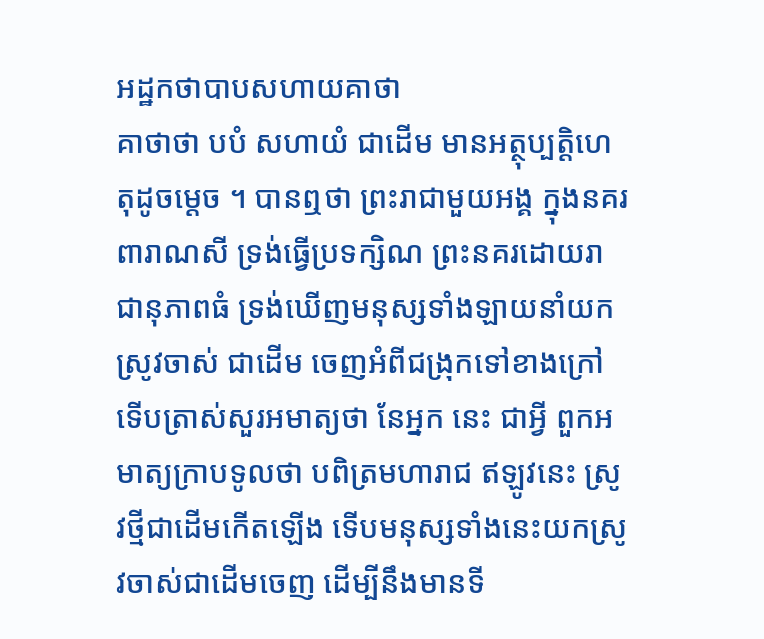អដ្ឋកថាបាបសហាយគាថា
គាថាថា បបំ សហាយំ ជាដើម មានអត្ថុប្បត្តិហេតុដូចម្តេច ។ បានឮថា ព្រះរាជាមួយអង្គ ក្នុងនគរពារាណសី ទ្រង់ធ្វើប្រទក្សិណ ព្រះនគរដោយរាជានុភាពធំ ទ្រង់ឃើញមនុស្សទាំងឡាយនាំយកស្រូវចាស់ ជាដើម ចេញអំពីជង្រុកទៅខាងក្រៅ ទើបត្រាស់សួរអមាត្យថា នែអ្នក នេះ ជាអ្វី ពួកអមាត្យក្រាបទូលថា បពិត្រមហារាជ ឥឡូវនេះ ស្រូវថ្មីជាដើមកើតឡើង ទើបមនុស្សទាំងនេះយកស្រូវចាស់ជាដើមចេញ ដើម្បីនឹងមានទី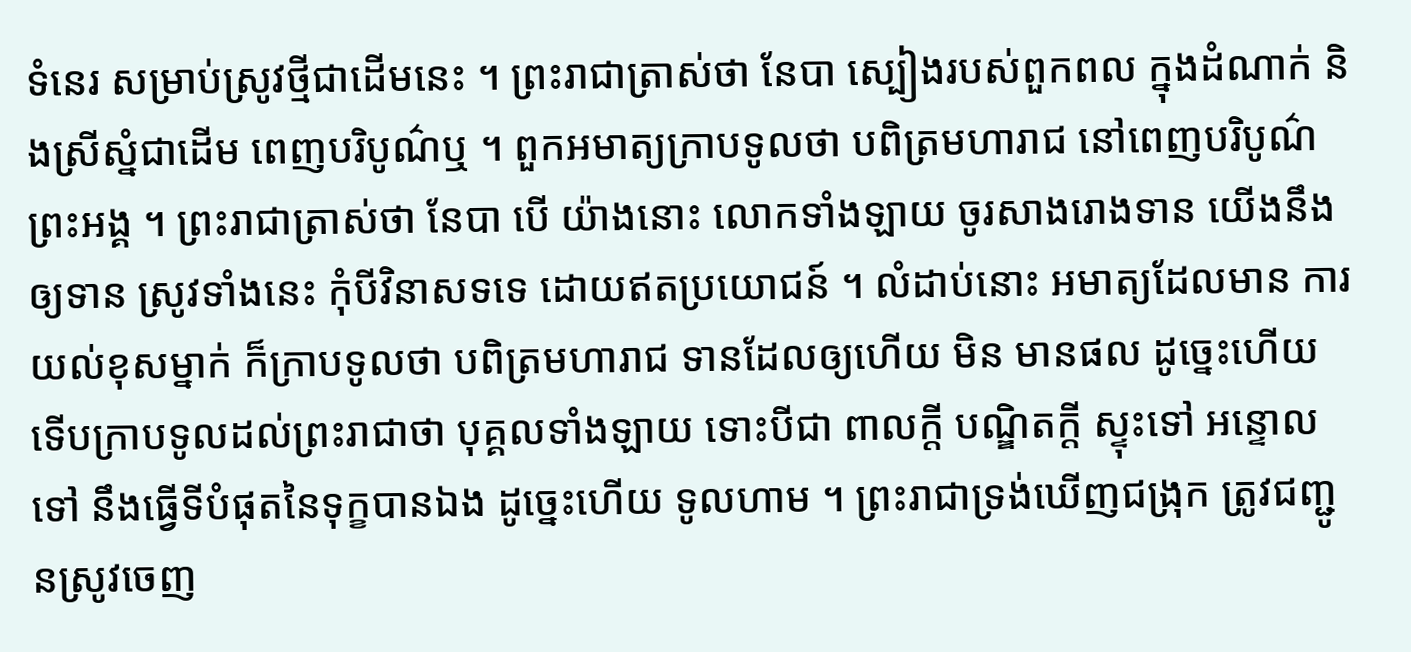ទំនេរ សម្រាប់ស្រូវថ្មីជាដើមនេះ ។ ព្រះរាជាត្រាស់ថា នែបា ស្បៀងរបស់ពួកពល ក្នុងដំណាក់ និងស្រីស្នំជាដើម ពេញបរិបូណ៌ឬ ។ ពួកអមាត្យក្រាបទូលថា បពិត្រមហារាជ នៅពេញបរិបូណ៌ព្រះអង្គ ។ ព្រះរាជាត្រាស់ថា នែបា បើ យ៉ាងនោះ លោកទាំងឡាយ ចូរសាងរោងទាន យើងនឹងឲ្យទាន ស្រូវទាំងនេះ កុំបីវិនាសទទេ ដោយឥតប្រយោជន៍ ។ លំដាប់នោះ អមាត្យដែលមាន ការយល់ខុសម្នាក់ ក៏ក្រាបទូលថា បពិត្រមហារាជ ទានដែលឲ្យហើយ មិន មានផល ដូច្នេះហើយ ទើបក្រាបទូលដល់ព្រះរាជាថា បុគ្គលទាំងឡាយ ទោះបីជា ពាលក្តី បណ្ឌិតក្តី ស្ទុះទៅ អន្ទោលទៅ នឹងធ្វើទីបំផុតនៃទុក្ខបានឯង ដូច្នេះហើយ ទូលហាម ។ ព្រះរាជាទ្រង់ឃើញជង្រុក ត្រូវជញ្ជូនស្រូវចេញ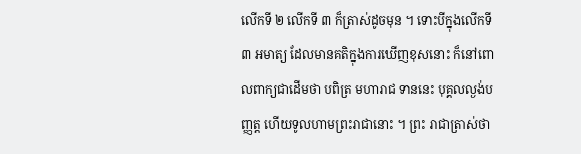លើកទី ២ លើកទី ៣ ក៏ត្រាស់ដូចមុន ។ ទោះបីក្នុងលើកទី ៣ អមាត្យ ដែលមានគតិក្នុងការឃើញខុសនោះ ក៏នៅពោលពាក្យជាដើមថា បពិត្រ មហារាជ ទាននេះ បុគ្គលល្ងង់បញ្ញត្ត ហើយទូលហាមព្រះរាជានោះ ។ ព្រះ រាជាត្រាស់ថា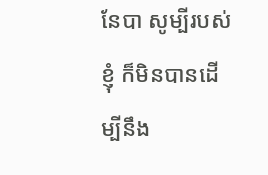នែបា សូម្បីរបស់ខ្ញុំ ក៏មិនបានដើម្បីនឹង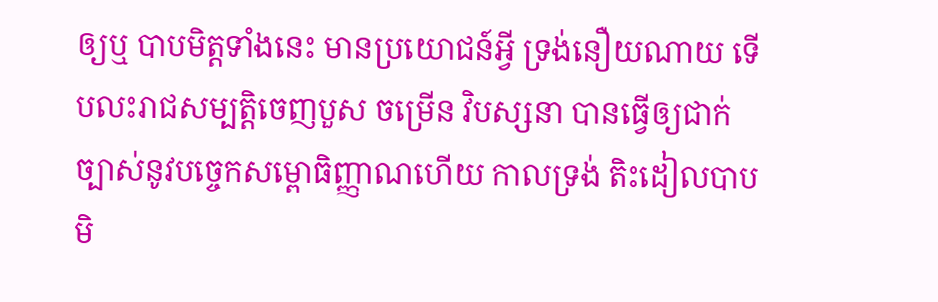ឲ្យឬ បាបមិត្តទាំងនេះ មានប្រយោជន៍អ្វី ទ្រង់នឿយណាយ ទើបលះរាជសម្បត្តិចេញបួស ចម្រើន វិបស្សនា បានធ្វើឲ្យជាក់ច្បាស់នូវបច្ចេកសម្ពោធិញ្ញាណហើយ កាលទ្រង់ តិះដៀលបាបមិ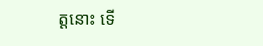ត្តនោះ ទើ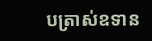បត្រាស់ឧទាន